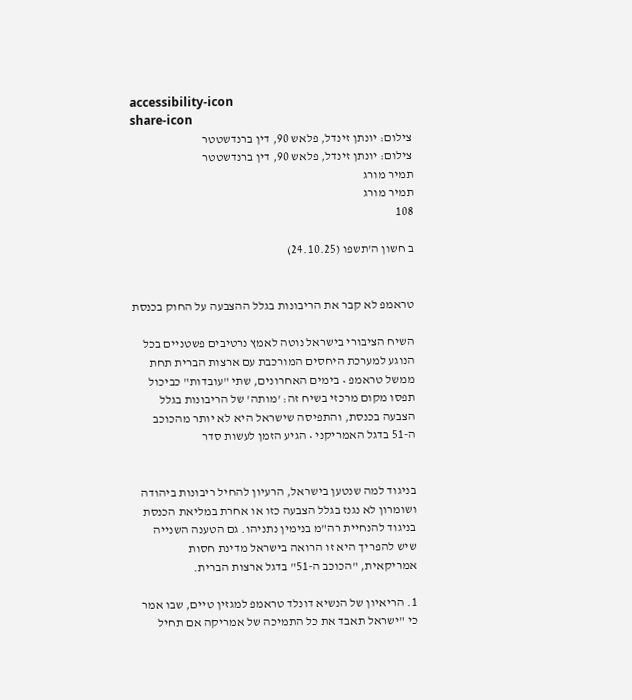accessibility-icon
share-icon
צילום: יונתן זינדל, פלאש 90, דין ברנדשטטר
צילום: יונתן זינדל, פלאש 90, דין ברנדשטטר
תמיר מורג
תמיר מורג
108

ב חשון ה'תשפו (24.10.25)


טראמפ לא קבר את הריבונות בגלל ההצבעה על החוק בכנסת

השיח הציבורי בישראל נוטה לאמץ נרטיבים פשטניים בכל הנוגע למערכת היחסים המורכבת עם ארצות הברית תחת ממשל טראמפ • בימים האחרונים, שתי "עובדות" כביכול תפסו מקום מרכזי בשיח זה: 'מותה' של הריבונות בגלל הצבעה בכנסת, והתפיסה שישראל היא לא יותר מהכוכב ה-51 בדגל האמריקני • הגיע הזמן לעשות סדר


בניגוד למה שנטען בישראל, הרעיון להחיל ריבונות ביהודה ושומרון לא נגנז בגלל הצבעה כזו או אחרת במליאת הכנסת בניגוד להנחיית רה"מ בנימין נתניהו. גם הטענה השנייה שיש להפריך היא זו הרואה בישראל מדינת חסות אמריקאית, "הכוכב ה-51" בדגל ארצות הברית.

1. הריאיון של הנשיא דונלד טראמפ למגזין טיים, שבו אמר כי "ישראל תאבד את כל התמיכה של אמריקה אם תחיל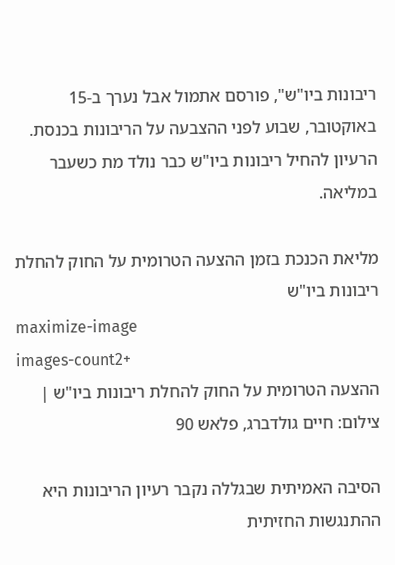ריבונות ביו"ש", פורסם אתמול אבל נערך ב-15 באוקטובר, שבוע לפני ההצבעה על הריבונות בכנסת. הרעיון להחיל ריבונות ביו"ש כבר נולד מת כשעבר במליאה.

מליאת הכנכת בזמן ההצעה הטרומית על החוק להחלת ריבונות ביו"ש
maximize-image
images-count2+
ההצעה הטרומית על החוק להחלת ריבונות ביו"ש | צילום: חיים גולדברג, פלאש 90

הסיבה האמיתית שבגללה נקבר רעיון הריבונות היא ההתנגשות החזיתית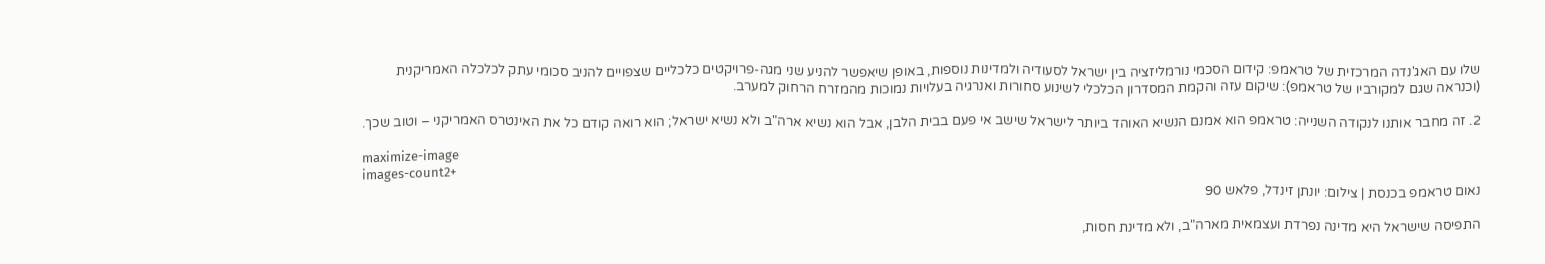שלו עם האג'נדה המרכזית של טראמפ: קידום הסכמי נורמליזציה בין ישראל לסעודיה ולמדינות נוספות, באופן שיאפשר להניע שני מגה-פרויקטים כלכליים שצפויים להניב סכומי עתק לכלכלה האמריקנית (וכנראה שגם למקורביו של טראמפ): שיקום עזה והקמת המסדרון הכלכלי לשינוע סחורות ואנרגיה בעלויות נמוכות מהמזרח הרחוק למערב.

2. זה מחבר אותנו לנקודה השנייה: טראמפ הוא אמנם הנשיא האוהד ביותר לישראל שישב אי פעם בבית הלבן, אבל הוא נשיא ארה"ב ולא נשיא ישראל; הוא רואה קודם כל את האינטרס האמריקני – וטוב שכך.

maximize-image
images-count2+
נאום טראמפ בכנסת | צילום: יונתן זינדל, פלאש 90

התפיסה שישראל היא מדינה נפרדת ועצמאית מארה"ב, ולא מדינת חסות,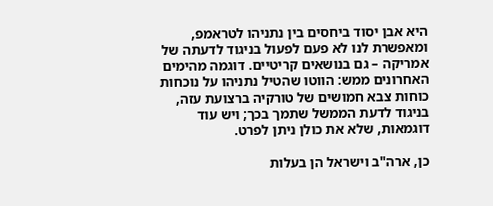היא אבן יסוד ביחסים בין נתניהו לטראמפ, ומאפשרת לנו לא פעם לפעול בניגוד לדעתה של אמריקה – גם בנושאים קריטיים. דוגמה מהימים האחרונים ממש: הווטו שהטיל נתניהו על נוכחות כוחות צבא חמושים של טורקיה ברצועת עזה, בניגוד לדעת הממשל שתמך בכך; ויש עוד דוגמאות, שלא את כולן ניתן לפרט.

כן, ארה"ב וישראל הן בעלות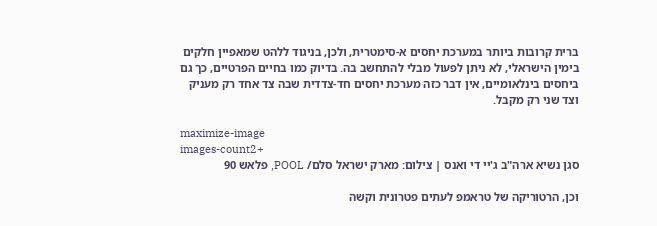ברית קרובות ביותר במערכת יחסים א-סימטרית, ולכן, בניגוד ללהט שמאפיין חלקים בימין הישראלי, לא ניתן לפעול מבלי להתחשב בה. בדיוק כמו בחיים הפרטיים, כך גם ביחסים בינלאומיים, אין דבר כזה מערכת יחסים חד-צדדית שבה צד אחד רק מעניק וצד שני רק מקבל.

maximize-image
images-count2+
סגן נשיא ארה"ב ג'יי די ואנס | צילום: מארק ישראל סלם/ POOL, פלאש 90

וכן, הרטוריקה של טראמפ לעתים פטרונית וקשה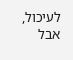לעיכול, אבל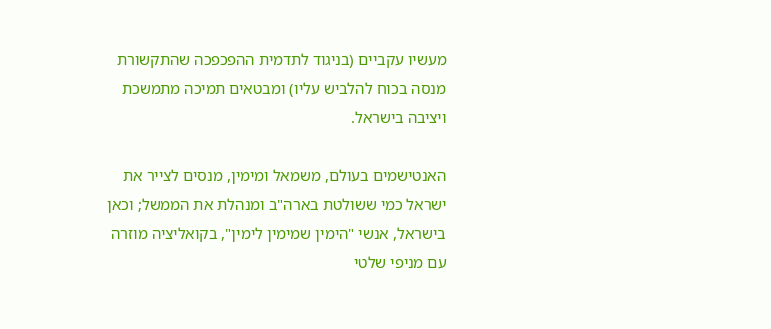מעשיו עקביים (בניגוד לתדמית ההפכפכה שהתקשורת מנסה בכוח להלביש עליו) ומבטאים תמיכה מתמשכת ויציבה בישראל.

האנטישמים בעולם, משמאל ומימין, מנסים לצייר את ישראל כמי ששולטת בארה"ב ומנהלת את הממשל; וכאן בישראל, אנשי "הימין שמימין לימין", בקואליציה מוזרה עם מניפי שלטי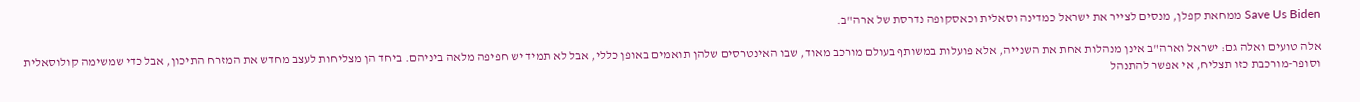Save Us Biden ממחאת קפלן, מנסים לצייר את ישראל כמדינה וסאלית וכאסקופה נדרסת של ארה"ב.

אלה טועים ואלה גם: ישראל וארה"ב אינן מנהלות אחת את השנייה, אלא פועלות במשותף בעולם מורכב מאוד, שבו האינטרסים שלהן תואמים באופן כללי, אבל לא תמיד יש חפיפה מלאה ביניהם. ביחד הן מצליחות לעצב מחדש את המזרח התיכון, אבל כדי שמשימה קולוסאלית וסופר-מורכבת כזו תצליח, אי אפשר להתנהל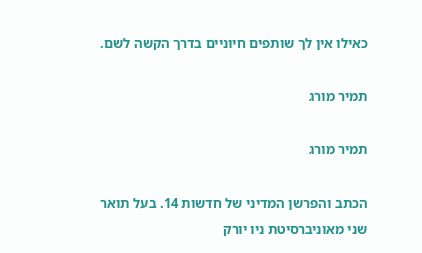כאילו אין לך שותפים חיוניים בדרך הקשה לשם.

תמיר מורג

תמיר מורג

הכתב והפרשן המדיני של חדשות 14. בעל תואר שני מאוניברסיטת ניו יורק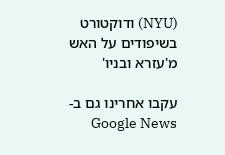(NYU) ודוקטורט בשיפודים על האש מ'עזרא ובניו'

עקבו אחרינו גם ב-Google News